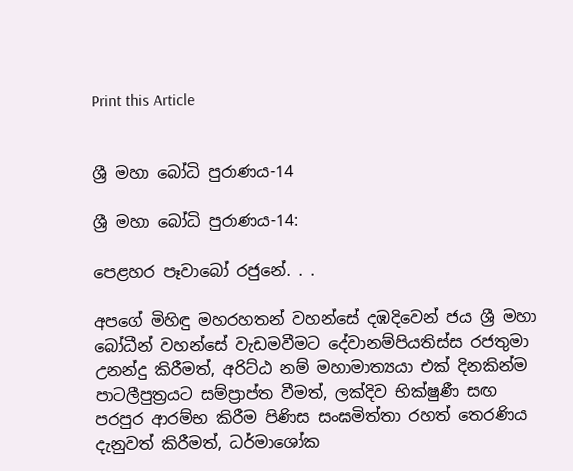Print this Article


ශ්‍රී මහා බෝධි පුරාණය-14

ශ්‍රී මහා බෝධි පුරාණය-14:

පෙළහර පෑවාබෝ රජුනේ. . .

අපගේ මිහිඳු මහරහතන් වහන්සේ දඹදිවෙන් ජය ශ්‍රී මහා බෝධීන් වහන්සේ වැඩමවීමට දේවානම්පියතිස්ස රජතුමා උනන්දු කිරීමත්, අරිට්ඨ නම් මහාමාත්‍යයා එක් දිනකින්ම පාටලීපුත්‍රයට සම්ප්‍රාප්ත වීමත්, ලක්දිව භික්ෂුණී සඟ පරපුර ආරම්භ කිරීම පිණිස සංඝමිත්තා රහත් තෙරණිය දැනුවත් කිරීමත්, ධර්මාශෝක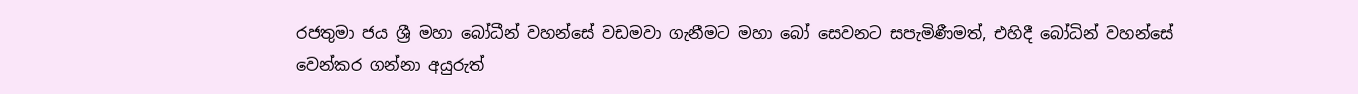රජතුමා ජය ශ්‍රී මහා බෝධීන් වහන්සේ වඩමවා ගැනීමට මහා බෝ සෙවනට සපැමිණීමත්, එහිදී බෝධින් වහන්සේ වෙන්කර ගන්නා අයුරුත්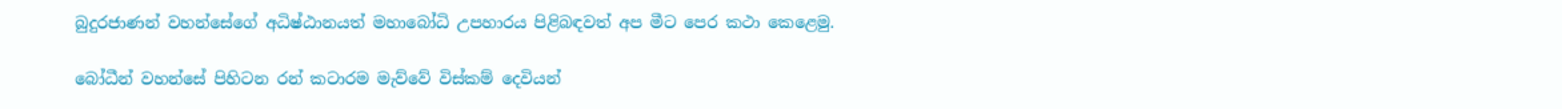බුදුරජාණන් වහන්සේගේ අධිෂ්ඨානයත් මහාබෝධි උපහාරය පිළිබඳවත් අප මීට පෙර කථා කෙළෙමු.

බෝධීන් වහන්සේ පිහිටන රන් කටාරම මැව්වේ විස්කම් දෙවියන්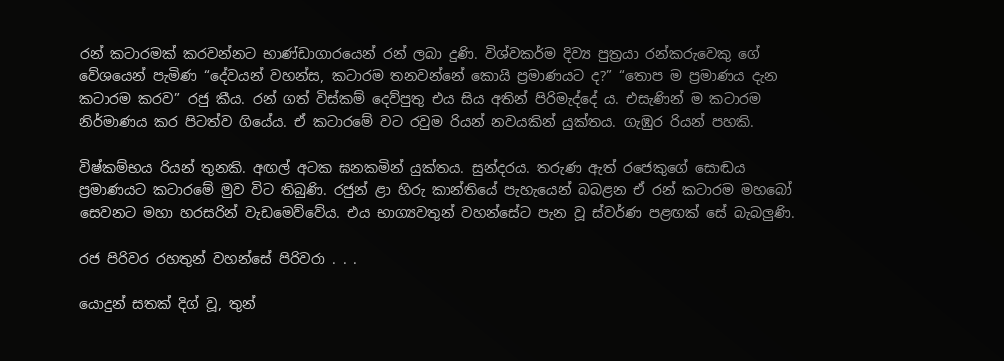රන් කටාරමක් කරවන්නට භාණ්ඩාගාරයෙන් රන් ලබා දුණි. විශ්වකර්ම දිව්‍ය පුත්‍රයා රන්කරුවෙකු ගේ වේශයෙන් පැමිණ “දේවයන් වහන්ස, කටාරම තනවන්නේ කොයි ප්‍රමාණයට ද?” “තොප ම ප්‍රමාණය දැන කටාරම කරව” රජු කීය. රන් ගත් විස්කම් දෙව්පුතු එය සිය අතින් පිරිමැද්දේ ය. එසැණින් ම කටාරම නිර්මාණය කර පිටත්ව ගියේය. ඒ කටාරමේ වට රවුම රියන් නවයකින් යුක්තය. ගැඹුර රියන් පහකි.

විෂ්කම්භය රියන් තුනකි. අඟල් අටක ඝනකමින් යුක්තය. සුන්දරය. තරුණ ඇත් රජෙකුගේ සොඬය ප්‍රමාණයට කටාරමේ මුව විට තිබුණි. රජුන් ළා හිරු කාන්තියේ පැහැයෙන් බබළන ඒ රන් කටාරම මහබෝ සෙවනට මහා හරසරින් වැඩමෙව්වේය. එය භාග්‍යවතුන් වහන්සේට පැන වූ ස්වර්ණ පළඟක් සේ බැබලුණි.

රජ පිරිවර රහතුන් වහන්සේ පිරිවරා . . .

යොදුන් සතක් දිග් වූ, තුන්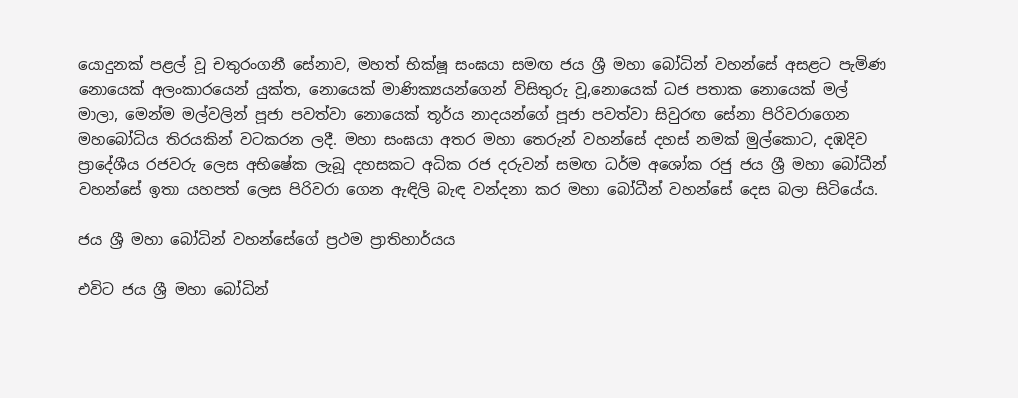යොදුනක් පළල් වූ චතුරංගනී සේනාව, මහත් භික්ෂූ සංඝයා සමඟ ජය ශ්‍රී මහා බෝධින් වහන්සේ අසළට පැමිණ නොයෙක් අලංකාරයෙන් යුක්ත, නොයෙක් මාණික්‍යයන්ගෙන් විසිතුරු වූ,නොයෙක් ධජ පතාක නොයෙක් මල් මාලා, මෙන්ම මල්වලින් පූජා පවත්වා නොයෙක් තූර්ය නාදයන්ගේ පූජා පවත්වා සිවුරඟ සේනා පිරිවරාගෙන මහබෝධිය තිරයකින් වටකරන ලදී. මහා සංඝයා අතර මහා තෙරුන් වහන්සේ දහස් නමක් මුල්කොට, දඹදිව ප්‍රාදේශීය රජවරු ලෙස අභිෂේක ලැබූ දහසකට අධික රජ දරුවන් සමඟ ධර්ම අශෝක රජු ජය ශ්‍රී මහා බෝධීන් වහන්සේ ඉතා යහපත් ලෙස පිරිවරා ගෙන ඇඳිලි බැඳ වන්දනා කර මහා බෝධීන් වහන්සේ දෙස බලා සිටියේය.

ජය ශ්‍රී මහා බෝධින් වහන්සේගේ ප්‍රථම ප්‍රාතිහාර්යය

එවිට ජය ශ්‍රී මහා බෝධින්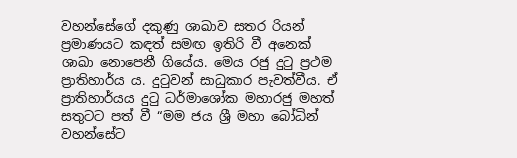වහන්සේගේ දකුණු ශාඛාව සතර රියන් ප්‍රමාණයට කඳත් සමඟ ඉතිරි වී අනෙක් ශාඛා නොපෙනී ගියේය. මෙය රජු දුටු ප්‍රථම ප්‍රාතිහාර්ය ය. දුටුවන් සාධුකාර පැවත්වීය. ඒ ප්‍රාතිහාර්යය දුටු ධර්මාශෝක මහාරජු මහත් සතුටට පත් වී “මම ජය ශ්‍රී මහා බෝධින් වහන්සේට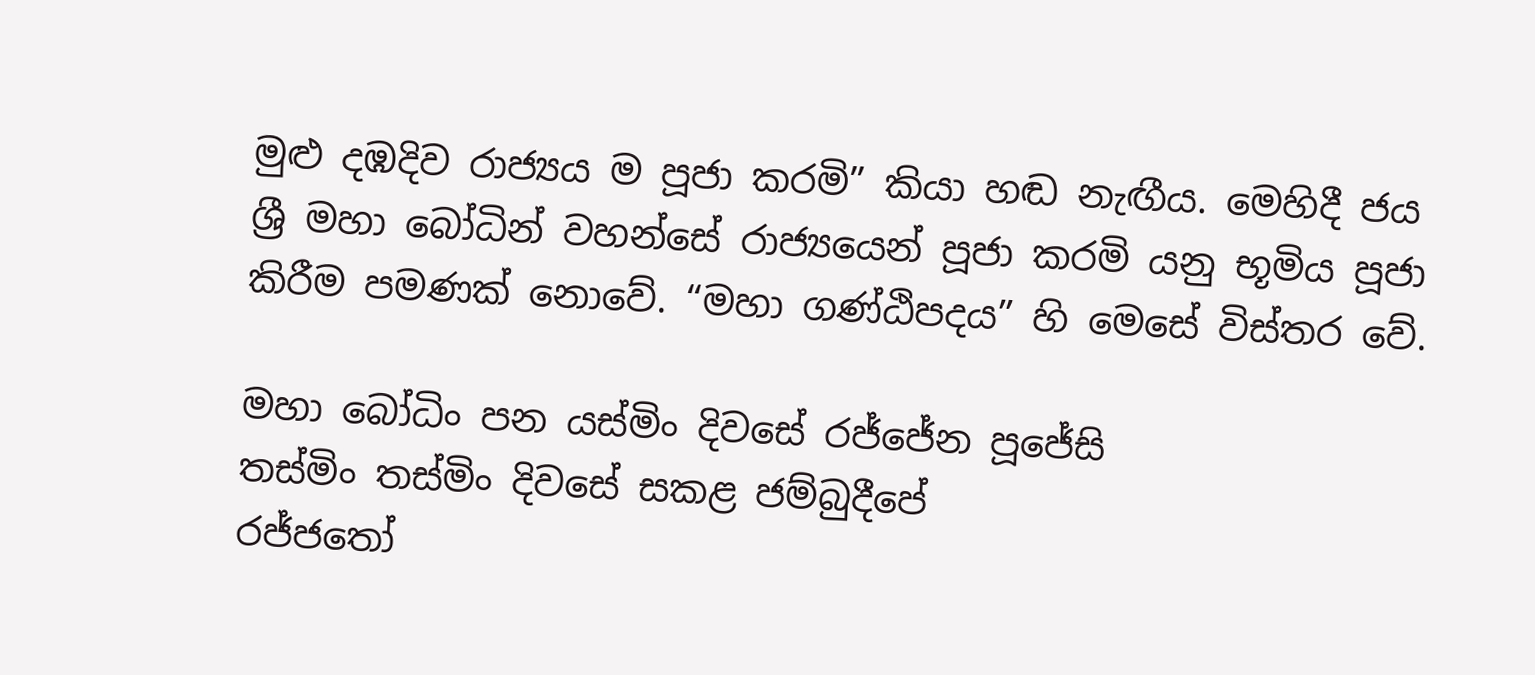මුළු දඹදිව රාජ්‍යය ම පූජා කරමි” කියා හඬ නැඟීය. මෙහිදී ජය ශ්‍රී මහා බෝධින් වහන්සේ රාජ්‍යයෙන් පූජා කරමි යනු භූමිය පූජා කිරීම පමණක් නොවේ. “මහා ගණ්ඨිපදය” හි මෙසේ විස්තර වේ.

මහා බෝධිං පන යස්මිං දිවසේ රජ්ජේන පූජේසි
තස්මිං තස්මිං දිවසේ සකළ ජම්බුදීපේ
රජ්ජතෝ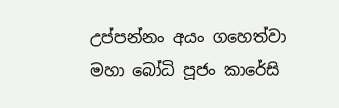උප්පන්නං අයං ගහෙත්වා
මහා බෝධි පූජං කාරේසි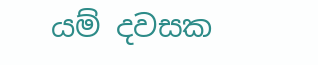යම් දවසක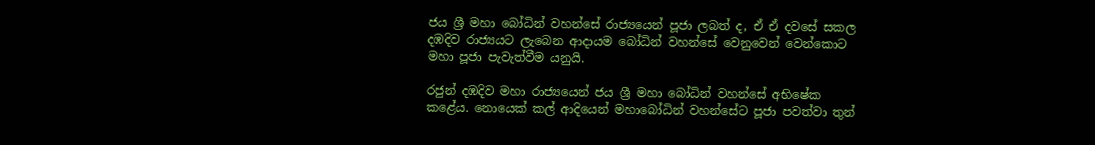ජය ශ්‍රී මහා බෝධින් වහන්සේ රාජ්‍යයෙන් පූජා ලබත් ද, ඒ ඒ දවසේ සකල දඹදිව රාජ්‍යයට ලැබෙන ආදායම බෝධින් වහන්සේ වෙනුවෙන් වෙන්කොට මහා පූජා පැවැත්වීම යනුයි.

රජුන් දඹදිව මහා රාජ්‍යයෙන් ජය ශ්‍රී මහා බෝධින් වහන්සේ අභිෂේක කළේය. නොයෙක් කල් ආදියෙන් මහාබෝධින් වහන්සේට පූජා පවත්වා තුන්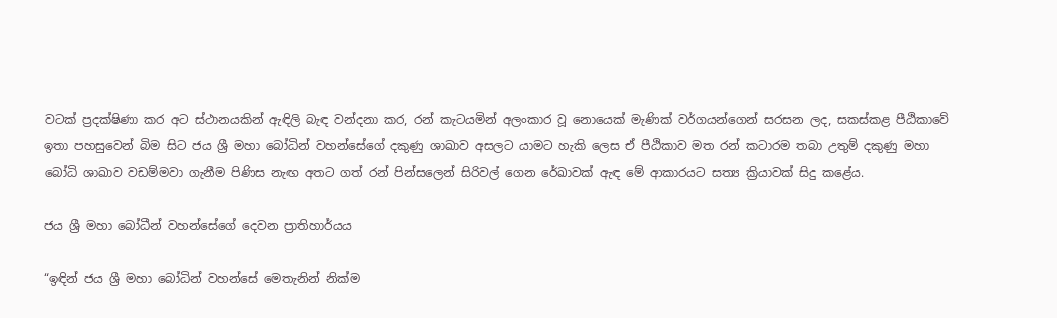වටක් ප්‍රදක්ෂිණා කර අට ස්ථානයකින් ඇඳිලි බැඳ වන්දනා කර, රන් කැටයමින් අලංකාර වූ නොයෙක් මැණික් වර්ගයන්ගෙන් සරසන ලද, සකස්කළ පීඨිකාවේ ඉතා පහසුවෙන් බිම සිට ජය ශ්‍රී මහා බෝධින් වහන්සේගේ දකුණු ශාඛාව අසලට යාමට හැකි ලෙස ඒ පීඨිකාව මත රන් කටාරම තබා උතුම් දකුණු මහා බෝධි ශාඛාව වඩම්මවා ගැනීම පිණිස නැඟ අතට ගත් රන් පින්සලෙන් සිරිවල් ගෙන රේඛාවක් ඇඳ මේ ආකාරයට සත්‍ය ක්‍රියාවක් සිදු කළේය.

ජය ශ්‍රී මහා බෝධීන් වහන්සේගේ දෙවන ප්‍රාතිහාර්යය

“ඉඳින් ජය ශ්‍රී මහා බෝධින් වහන්සේ මෙතැනින් නික්ම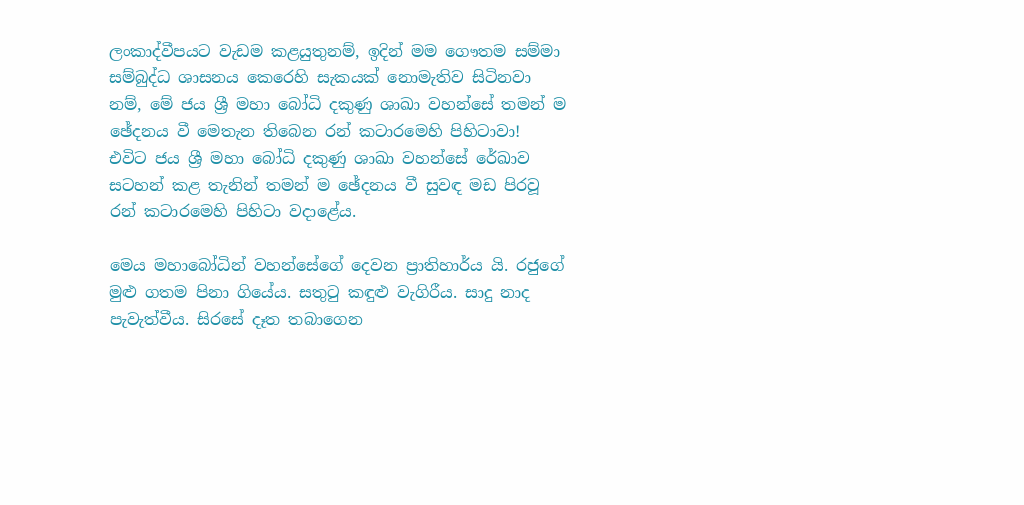ලංකාද්වීපයට වැඩම කළයුතුනම්, ඉදින් මම ගෞතම සම්මා සම්බුද්ධ ශාසනය කෙරෙහි සැකයක් නොමැතිව සිටිනවා නම්, මේ ජය ශ්‍රී මහා බෝධි දකුණු ශාඛා වහන්සේ තමන් ම ඡේදනය වී මෙතැන තිබෙන රන් කටාරමෙහි පිහිටාවා! එවිට ජය ශ්‍රී මහා බෝධි දකුණු ශාඛා වහන්සේ රේඛාව සටහන් කළ තැනින් තමන් ම ඡේදනය වී සුවඳ මඩ පිරවූ රන් කටාරමෙහි පිහිටා වදාළේය.

මෙය මහාබෝධින් වහන්සේගේ දෙවන ප්‍රාතිහාර්ය යි. රජුගේ මුළු ගතම පිනා ගියේය. සතුටු කඳුළු වැගිරීය. සාදු නාද පැවැත්වීය. සිරසේ දෑත තබාගෙන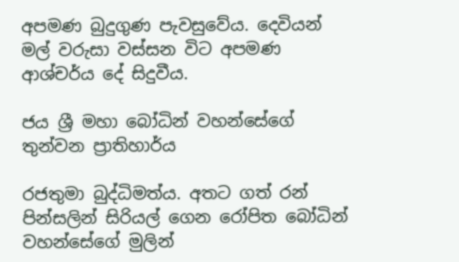අපමණ බුදුගුණ පැවසුවේය. දෙවියන් මල් වරුසා වස්සන විට අපමණ ආශ්චර්ය දේ සිදුවීය.

ජය ශ්‍රී මහා බෝධින් වහන්සේගේ තුන්වන ප්‍රාතිහාර්ය

රජතුමා බුද්ධිමත්ය. අතට ගත් රන් පින්සලින් සිරියල් ගෙන රෝපිත බෝධින් වහන්සේගේ මුලින්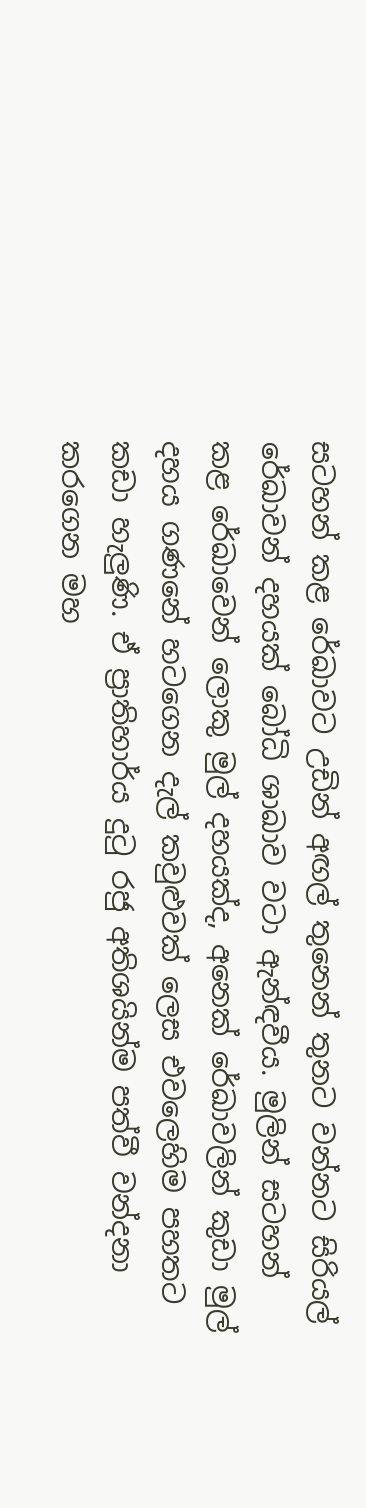සටහන් කළ රේඛාවට උඩින් අඟල් තුනෙන් තුනට වන්නට සිරියල් රේඛාවන් දහයක් බෝධි ශාඛාව වටා ඇන්ඳවීය. මුලින් සටහන් කළ රේඛාවෙන් ලොකු මුල් දහයක්ද, අනෙක් රේඛාවලින් කුඩා මුල් දහය ගණනේ හටගෙන දැල් කවුළුවක් ලෙස එවලෙහිම පහතට කඩා හැලුණි. ඒ ප්‍රාතිහාර්ය දුටු රජු අතිශයින්ම පත්වී වන්දනා කරගෙන මහ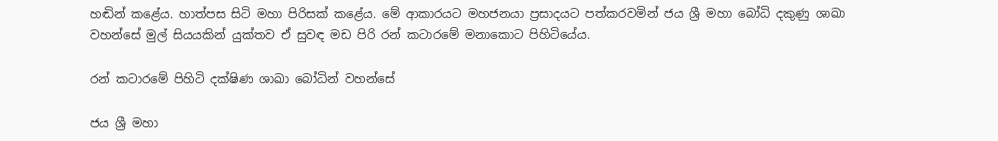හඬින් කළේය. හාත්පස සිටි මහා පිරිසක් කළේය. මේ ආකාරයට මහජනයා ප්‍රසාදයට පත්කරවමින් ජය ශ්‍රී මහා බෝධි දකුණු ශාඛා වහන්සේ මුල් සියයකින් යුක්තව ඒ සුවඳ මඩ පිරි රන් කටාරමේ මනාකොට පිහිටියේය.

රන් කටාරමේ පිහිටි දක්ෂිණ ශාඛා බෝධින් වහන්සේ

ජය ශ්‍රී මහා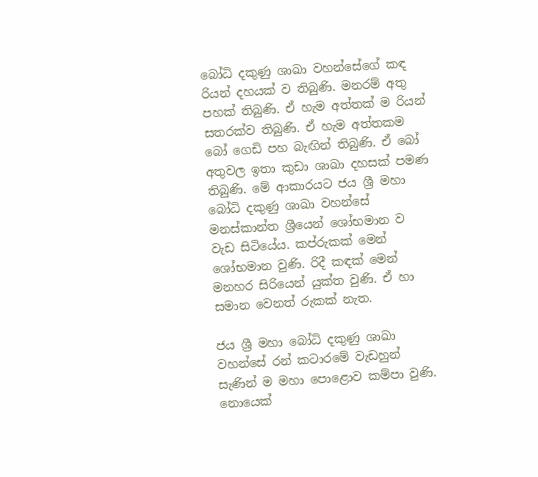බෝධි දකුණු ශාඛා වහන්සේගේ කඳ රියන් දහයක් ව තිබුණි. මනරම් අතු පහක් තිබුණි. ඒ හැම අත්තක් ම රියන් සතරක්ව තිබුණි. ඒ හැම අත්තකම බෝ ගෙඩි පහ බැඟින් තිබුණි. ඒ බෝ අතුවල ඉතා කුඩා ශාඛා දහසක් පමණ තිබුණි. මේ ආකාරයට ජය ශ්‍රී මහා බෝධි දකුණු ශාඛා වහන්සේ මනස්කාන්ත ශ්‍රීයෙන් ශෝභමාන ව වැඩ සිටියේය. කප්රුකක් මෙන් ශෝභමාන වුණි. රිදී කඳක් මෙන් මනහර සිරියෙන් යුක්ත වුණි. ඒ හා සමාන වෙනත් රුකක් නැත.

ජය ශ්‍රී මහා බෝධි දකුණු ශාඛා වහන්සේ රන් කටාරමේ වැඩහුන් සැණින් ම මහා පොළොව කම්පා වුණි. නොයෙක්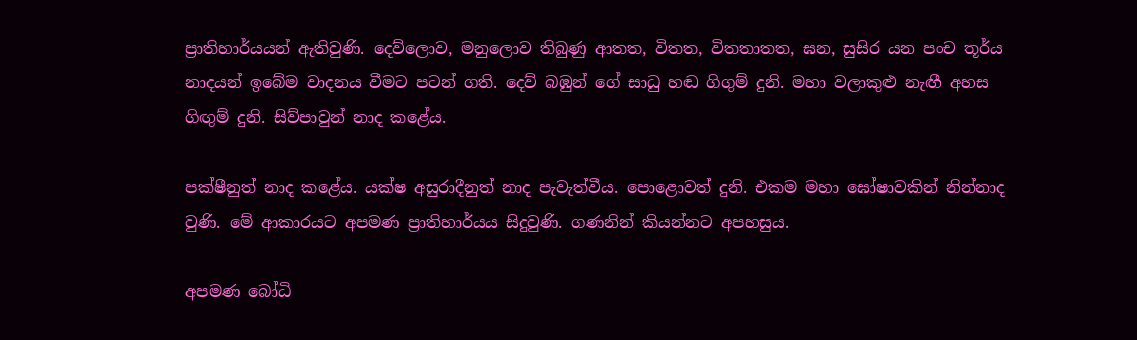ප්‍රාතිහාර්යයන් ඇතිවුණි. දෙව්ලොව, මනුලොව තිබුණු ආතත, විතත, විතතාතත, ඝන, සුසිර යන පංච තූර්ය නාදයන් ඉබේම වාදනය වීමට පටන් ගති. දෙව් බඹුන් ගේ සාධු හඬ ගිගුම් දුනි. මහා වලාකුළු නැඟී අහස ගිඟුම් දුනි. සිව්පාවුන් නාද කළේය.

පක්ෂීනුත් නාද කළේය. යක්ෂ අසුරාදීනුත් නාද පැවැත්වීය. පොළොවත් දුනි. එකම මහා ඝෝෂාවකින් නින්නාද වුණි. මේ ආකාරයට අපමණ ප්‍රාතිහාර්යය සිදුවුණි. ගණනින් කියන්නට අපහසුය.

අපමණ බෝධි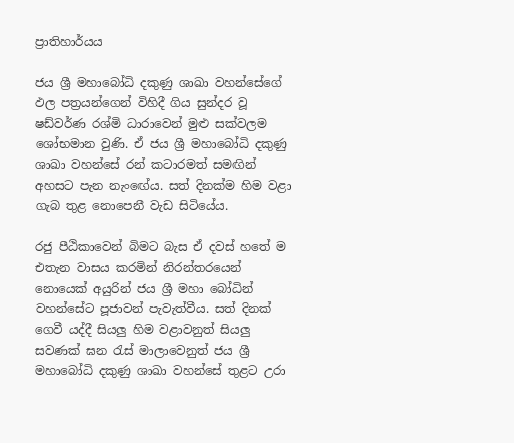ප්‍රාතිහාර්යය

ජය ශ්‍රී මහාබෝධි දකුණු ශාඛා වහන්සේගේ ඵල පත්‍රයන්ගෙන් විහිදී ගිය සුන්දර වූ ෂඩ්වර්ණ රශ්මි ධාරාවෙන් මුළු සක්වලම ශෝභමාන වුණි. ඒ ජය ශ්‍රී මහාබෝධි දකුණු ශාඛා වහන්සේ රන් කටාරමත් සමඟින් අහසට පැන නැංඟේය. සත් දිනක්ම හිම වළා ගැබ තුළ නොපෙනී වැඩ සිටියේය.

රජු පීඨිකාවෙන් බිමට බැස ඒ දවස් හතේ ම එතැන වාසය කරමින් නිරන්තරයෙන් නොයෙක් අයුරින් ජය ශ්‍රී මහා බෝධින් වහන්සේට පූජාවන් පැවැත්වීය. සත් දිනක් ගෙවී යද්දී සියලු හිම වළාවනුත් සියලු සවණක් ඝන රැස් මාලාවෙනුත් ජය ශ්‍රී මහාබෝධි දකුණු ශාඛා වහන්සේ තුළට උරා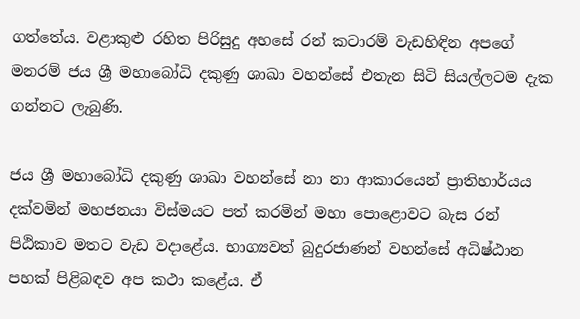ගත්තේය. වළාකුළු රහිත පිරිසුදු අහසේ රන් කටාරම් වැඩහිඳින අපගේ මනරම් ජය ශ්‍රී මහාබෝධි දකුණු ශාඛා වහන්සේ එතැන සිටි සියල්ලටම දැක ගන්නට ලැබුණි.

ජය ශ්‍රී මහාබෝධි දකුණු ශාඛා වහන්සේ නා නා ආකාරයෙන් ප්‍රාතිහාර්යය දක්වමින් මහජනයා විස්මයට පත් කරමින් මහා පොළොවට බැස රන් පිඨිකාව මතට වැඩ වදාළේය. භාග්‍යවත් බුදුරජාණන් වහන්සේ අධිෂ්ඨාන පහක් පිළිබඳව අප කථා කළේය. ඒ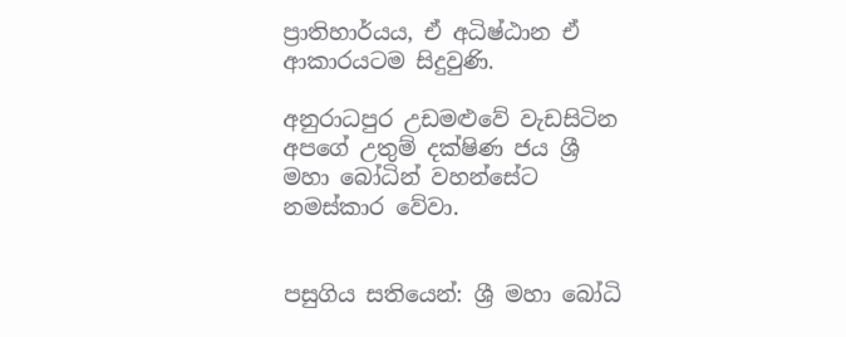ප්‍රාතිහාර්යය, ඒ අධිෂ්ඨාන ඒ ආකාරයටම සිදුවුණි.

අනුරාධපුර උඩමළුවේ වැඩසිටින අපගේ උතුම් දක්ෂිණ ජය ශ්‍රී මහා බෝධින් වහන්සේට නමස්කාර වේවා.


පසුගිය සතියෙන්: ශ්‍රී මහා බෝධි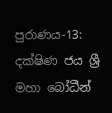පුරාණය-13:  දක්ෂිණ ජය ශ්‍රී මහා බෝධීන්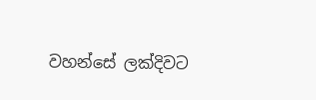වහන්සේ ලක්දිවට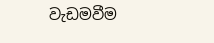වැඩමවීම